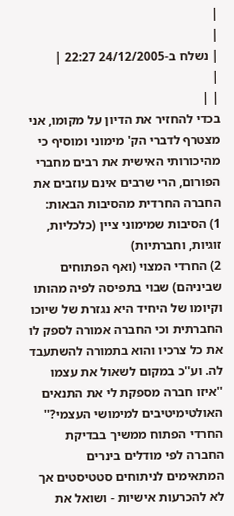|
|
| נשלח ב-24/12/2005 22:27 |
|
| |
בכדי להחזיר את הדיון על מקומו, אני מצטרף לדברי הק' מימוני ומוסיף כי מהיכורותי האישית את רבים מחברי הפורום, הרי שרבים אינם עוזבים את החברה החרדית מהסיבות הבאות:
1) הסיבות שמימוני ציין (כלכליות, זוגיות, וחברתיות)
2) החרדי המצוי (ואף הפתוחים שביניהם) שבוי בתפיסה לפיה מהותו וקיומו של היחיד היא נגזרת של שיוכו החברתית וכי החברה אמורה לספק לו את כל צרכיו והוא בתמורה להשתעבד לה. וע''כ במקום לשאול את עצמו ''איזו חברה מספקת לי את התנאים האולטימיטיבים למימושי העצמי?'' החרדי הפתוח ממשיך בבדיקת החברה לפי מודלים בינרים המתאימים לניתוחים סטטיסטים אך לא להכרעות אישיות - ושואל את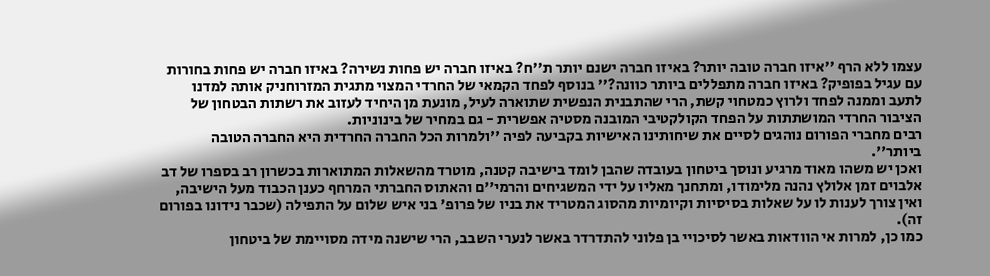עצמו ללא הרף ''איזו חברה טובה יותר? באיזו חברה ישנם יותר ת''ח? באיזו חברה יש פחות נשירה? באיזו חברה יש פחות בחורות עם עגיל בפופיק? באיזו חברה מתפללים ביותר כוונה?'' בנוסף לפחד הקמאי של החרדי המצוי מתגית המזרוחניק אותה למדנו לתעב וממנה לפחד ולרוץ כמטחוי קשת, הרי שהתבנית הנפשית שתוארה לעיל, מונעת מן היחיד לעזוב את רשתות הבטחון של הציבור החרדי המושתתות על הפחד הקולקטיבי המובנה מסטיה אפשרית - גם במחיר של בינוניות.
רבים מחברי הפורום נוהגים לסיים את שיחותינו האישיות בקביעה לפיה ''ולמרות הכל החברה החרדית היא החברה הטובה ביותר''.
ואכן יש משהו מאוד מרגיע ונוסך ביטחון בעובדה שהבן לומד בישיבה קטנה, מוטרד מהשאלות המתוארות בכשרון רב בספרו של דב אלבוים זמן אלולץ נהנה מלימודו, ומתחנך מאליו על ידי המשגיחים והרמי''ם והאתוס החברתי המרחף כענן הכבוד מעל הישיבה, ואין צורך לענות לו על שאלות בסיסיות וקיומיות מהסוג המטריד את בניו של פרופ' בני איש שלום על התפילה (שכבר נידונו בפורום זה).
כמו כן, למרות אי הוודאות באשר לסיכויי בן פלוני להתדרדר באשר לנערי השבב, הרי שישנה מידה מסויימת של ביטחון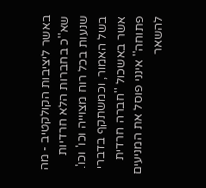באשר ליציבות הקולקטיב - מה שא''כ בחברות הלא חרדיות שנעות בכל רוח מצוייה וכו' וכו'.
בשל האמור, וכמשתקף בדברי אשר באשכול ''חברה חרדית פתוחה'' אינני פוסל את המניעים להשאר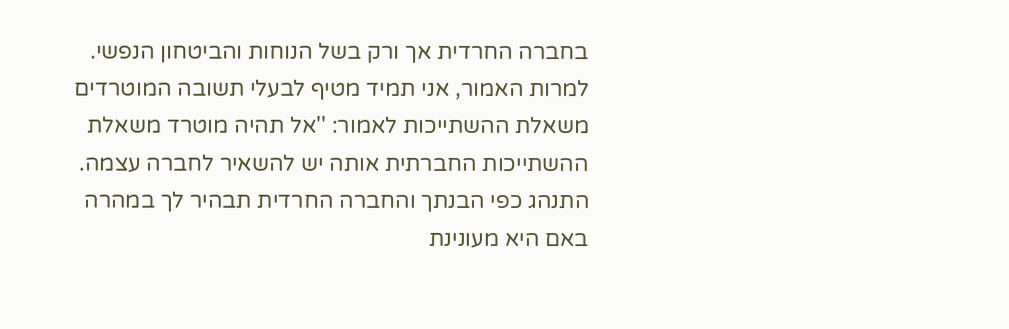בחברה החרדית אך ורק בשל הנוחות והביטחון הנפשי. למרות האמור, אני תמיד מטיף לבעלי תשובה המוטרדים משאלת ההשתייכות לאמור: ''אל תהיה מוטרד משאלת ההשתייכות החברתית אותה יש להשאיר לחברה עצמה. התנהג כפי הבנתך והחברה החרדית תבהיר לך במהרה באם היא מעונינת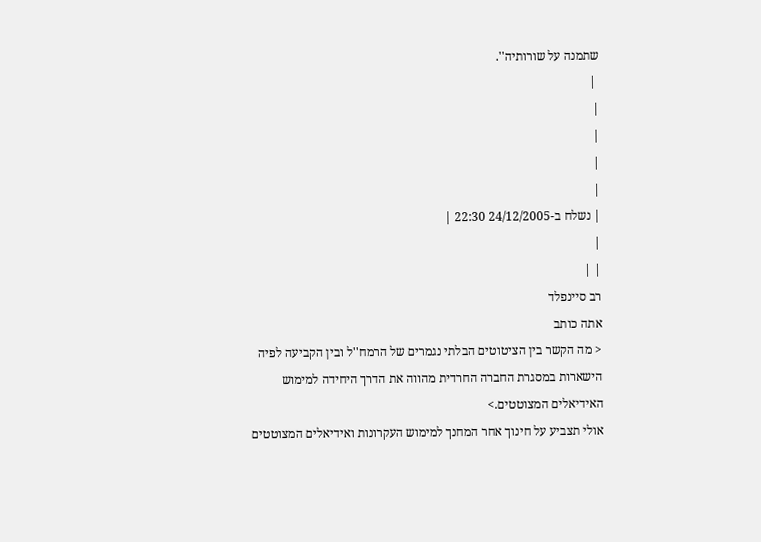שתמנה על שורותיה''.
 |
|
|
|
|
| נשלח ב-24/12/2005 22:30 |
|
| |
רב סיינפלד
אתה כותב
< מה הקשר בין הציטוטים הבלתי נגמרים של הרמח''ל ובין הקביעה לפיה הישארות במסגרת החברה החרדית מהווה את הדרך היחידה למימוש האידיאלים המצוטטים.>
אולי תצביע על חינוך אחר המחנך למימוש העקרונות ואידיאלים המצוטטים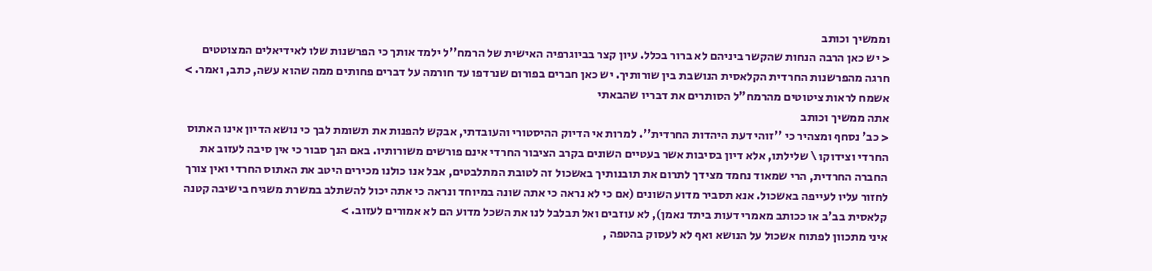וממשיך וכותב
< יש כאן הרבה הנחות שהקשר ביניהם לא ברור בכלל. עיון קצר בביוגרפיה האישית של הרמח''ל ילמד אותך כי הפרשנות שלו לאידיאלים המצוטטים חרגה מהפרשנות החרדית הקלאסית הנושבת בין שורותיך. יש כאן חברים בפורום שנרדפו עד חורמה על דברים פחותים ממה שהוא עשה, כתב, ואמר. >
אשמח לראות ציטוטים מהרמח"ל הסותרים את דבריו שהבאתי
אתה ממשיך וכותב
< כב' נסחף ומצהיר כי ''זוהי דעת היהדות החרדית''. למרות אי הדיוק ההיסטורי והעובדתי, אבקש להפנות את תשומת לבך כי נושא הדיון אינו האתוס החרדי וצידוקו \ שלילתו, אלא דיון בסיבות אשר בעטיים השונים בקרב הציבור החרדי אינם פורשים משורותיו. באם הנך סבור כי אין סיבה לעזוב את החברה החרדית, הרי שמאוד נחמד מצידך לתרום את תובנותיך באשכול זה לטובת המתלבטים, אבל אנו כולנו מכירים היטב את האתוס החרדי ואין צורך לחזור עליו לעייפה באשכול. אנא תסביר מדוע השונים (אם כי לא נראה כי אתה שונה במיוחד ונראה כי אתה יכול להשתלב במשרת משגיח בישיבה קטנה קלאסית בב'ב או ככותב מאמרי דעות ביתד נאמן), לא עוזבים ואל תבלבל לנו את השכל מדוע הם לא אמורים לעזוב. >
איני מתכוון לפתוח אשכול על הנושא ואף לא לעסוק בהטפה ,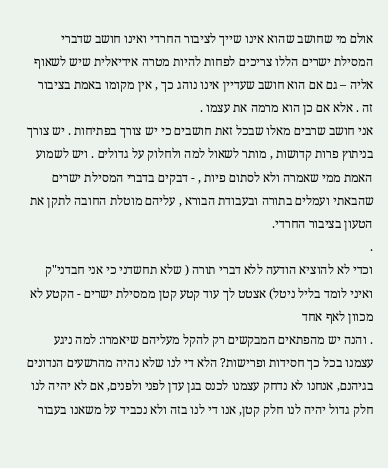אולם מי שחושב שהוא אינו שייך לציבור החרדי ואינו חושב שדברי המסילת ישרים הללו צריכים לפחות להיות מטרה אידיאלית שיש לשאוף אליה – גם אם הוא חושב שעדיין אינו נוהג כך , אין מקומו באמת בציבור זה . אלא אם כן הוא מרמה את עצמו .
אני חושב שרבים מאלו שבכל זאת חושבים כי יש צורך בפתיחות . יש צורך בניתוץ פרות קדושות , מותר לשאול למה ולחלוק על גדולים . ויש לשמוע האמת ממי שאמרה ולא לסתום פיות , - דבקים בדברי המסילת ישרים שהבאתי ועמלים בתורה ובעבודת הבורא , עליהם מוטלת החובה לתקן את הטעון בציבור החרדי.
.
וכדי לא להוציא הודעה ללא דברי תורה ( שלא תחשדני כי אני חבדני"ק ואיני לומד בליל ניטל) אצטט לך עוד קטע קטן ממסילת ישרים - הקטע לא מכוון לאף אחד
. והנה יש מהפתאים המבקשים רק להקל מעליהם שיאמרו: למה ניגע עצמנו בכל כך חסידות ופרישות? הלא די לנו שלא נהיה מהרשעים הנדונים בגיהנם, אנחנו לא נדחק עצמנו לכנס בגן עדן לפני ולפנים, אם לא יהיה לנו חלק גדול יהיה לנו חלק קטן, אנו די לנו בזה ולא נכביד על משאנו בעבור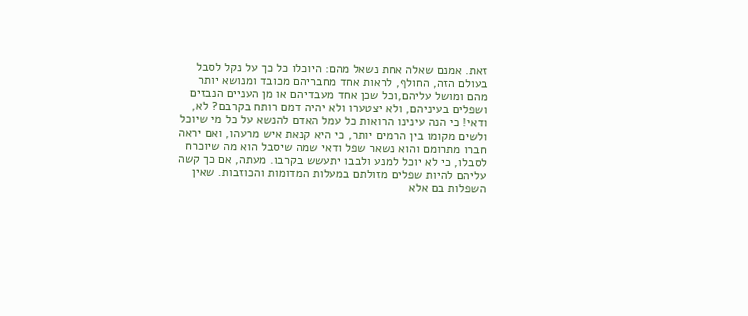זאת. אמנם שאלה אחת נשאל מהם: היוכלו כל כך על נקל לסבל בעולם הזה, החולף, לראות אחד מחבריהם מכובד ומנושא יותר מהם ומושל עליהם,וכל שכן אחד מעבדיהם או מן העניים הנבזים ושפלים בעיניהם, ולא יצטערו ולא יהיה דמם רותח בקרבם? לא, ודאי! כי הנה עינינו הרואות כל עמל האדם להנשא על כל מי שיוכל ולשים מקומו בין הרמים יותר, כי היא קנאת איש מרעהו, ואם יראה חברו מתרומם והוא נשאר שפל ודאי שמה שיסבל הוא מה שיוכרח לסבלו, כי לא יוכל למנע ולבבו יתעשש בקרבו. מעתה, אם כך קשה עליהם להיות שפלים מזולתם במעלות המדומות והכוזבות. שאין השפלות בם אלא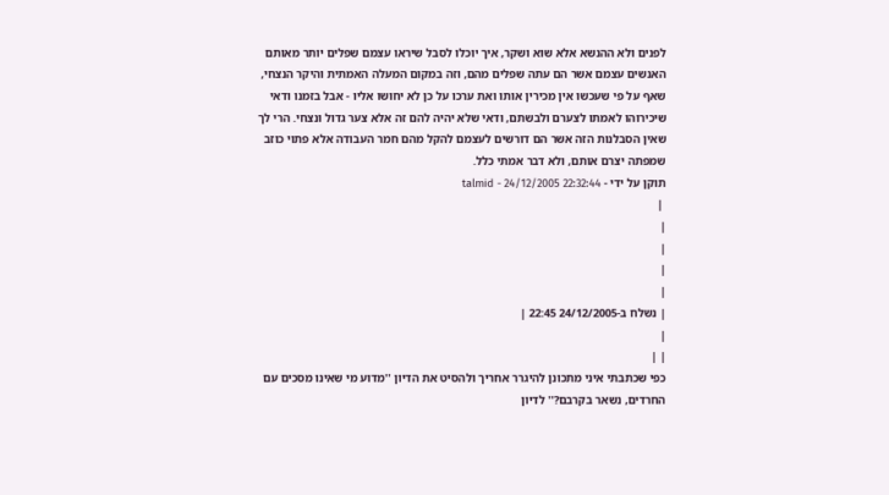לפנים ולא ההנשא אלא שוא ושקר, איך יוכלו לסבל שיראו עצמם שפלים יותר מאותם האנשים עצמם אשר הם עתה שפלים מהם, וזה במקום המעלה האמתית והיקר הנצחי, שאף על פי שעכשו אין מכירין אותו ואת ערכו על כן לא יחושו אליו - אבל בזמנו ודאי שיכירוהו לאמתו לצערם ולבשתם, ודאי שלא יהיה להם זה אלא צער גדול ונצחי. הרי לך שאין הסבלנות הזה אשר הם דורשים לעצמם להקל מהם חמר העבודה אלא פתוי כוזב שמפתה יצרם אותם, ולא דבר אמתי כלל.
תוקן על ידי - talmid - 24/12/2005 22:32:44
 |
|
|
|
|
| נשלח ב-24/12/2005 22:45 |
|
| |
כפי שכתבתי איני מתכונן להיגרר אחריך ולהסיט את הדיון ''מדוע מי שאינו מסכים עם החרדים, נשאר בקרבם?'' לדיון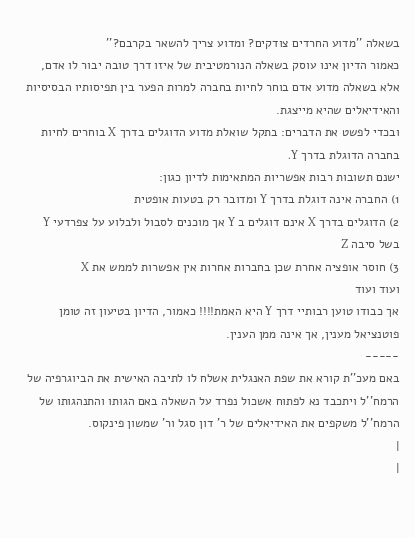בשאלה ''מדוע החרדים צודקים? ומדוע צריך להשאר בקרבם?''
כאמור הדיון אינו עוסק בשאלה הנורמטיבית של איזו דרך טובה יבור לו אדם, אלא בשאלה מדוע אדם בוחר לחיות בחברה למרות הפער בין תפיסותיו הבסיסיות והאידיאלים שהיא מייצגת.
ובכדי לפשט את הדברים: בתקל שואלת מדוע הדוגלים בדרך X בוחרים לחיות בחברה הדוגלת בדרך Y.
ישנם תשובות רבות אפשריות המתאימות לדיון כגון:
1) החברה אינה דוגלת בדרך Y ומדובר רק בטעות אופטית
2) הדוגלים בדרך X אינם דוגלים ב Y אך מוכנים לסבול ולבלוע על צפרדעי Y בשל סיבה Z
3) חוסר אופציה אחרת שכן בחברות אחרות אין אפשרות לממש את X
ועוד ועוד
אך כבודו טוען רבותיי דרך Y היא האמת!!!! כאמור, הדיון בטיעון זה טומן פוטנציאל מענין, אך אינה ממן הענין.
-----
באם מעכ''ת קורא את שפת האנגלית אשלח לו לתיבה האישית את הביוגרפיה של הרמח''ל ויתכבד נא לפתוח אשכול נפרד על השאלה באם הגותו והתנהגותו של הרמח''ל משקפים את האידיאלים של ר' דון סגל ור' שמשון פינקוס.
|
|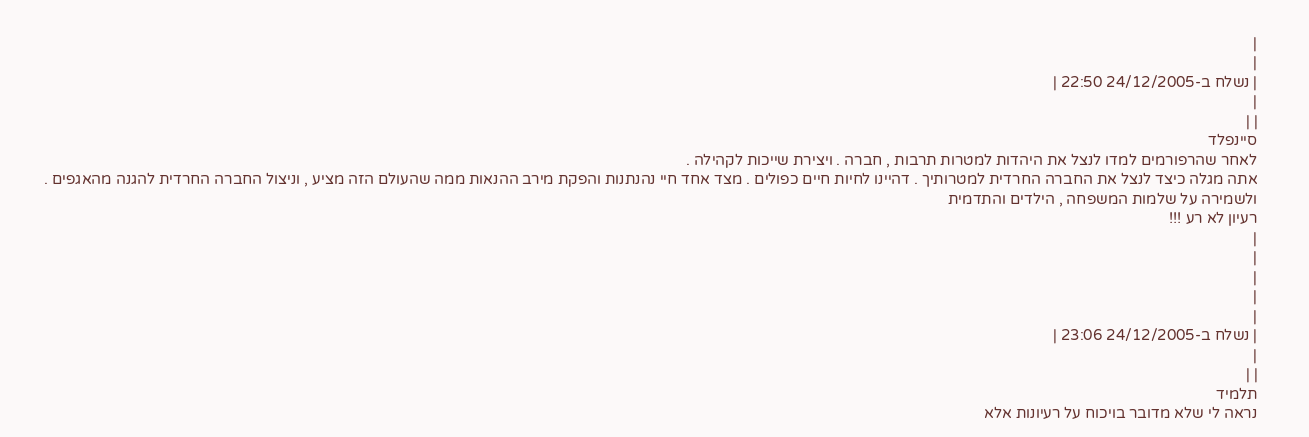|
|
| נשלח ב-24/12/2005 22:50 |
|
| |
סיינפלד
לאחר שהרפורמים למדו לנצל את היהדות למטרות תרבות , חברה . ויצירת שייכות לקהילה .
אתה מגלה כיצד לנצל את החברה החרדית למטרותיך . דהיינו לחיות חיים כפולים . מצד אחד חיי נהנתנות והפקת מירב ההנאות ממה שהעולם הזה מציע , וניצול החברה החרדית להגנה מהאגפים . ולשמירה על שלמות המשפחה , הילדים והתדמית
רעיון לא רע !!!
|
|
|
|
|
| נשלח ב-24/12/2005 23:06 |
|
| |
תלמיד
נראה לי שלא מדובר בויכוח על רעיונות אלא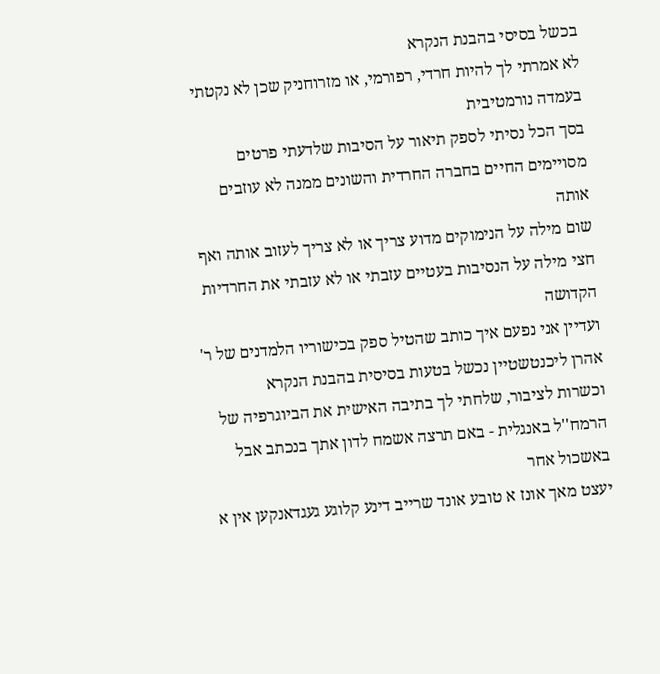בכשל בסיסי בהבנת הנקרא
לא אמרתי לך להיות חרדי, רפורמי, או מזרוחניק שכן לא נקטתי בעמדה נורמטיבית
בסך הכל נסיתי לספק תיאור על הסיבות שלדעתי פרטים מסויימים החיים בחברה החרדית והשונים ממנה לא עוזבים אותה
שום מילה על הנימוקים מדוע צריך או לא צריך לעזוב אותה ואף חצי מילה על הנסיבות בעטיים עזבתי או לא עזבתי את החרדיות הקדושה
ועדיין אני נפעם איך כותב שהטיל ספק בכישוריו הלמדנים של ר' אהרן ליכנטשטיין נכשל בטעות בסיסית בהבנת הנקרא
וכשרות לציבור, שלחתי לך בתיבה האישית את הביוגרפיה של הרמח''ל באנגלית - באם תרצה אשמח לדון אתך בנכתב אבל באשכול אחר
יעצט מאך אונז א טובע אונד שרייב דינע קלוגע געגדאנקען אין א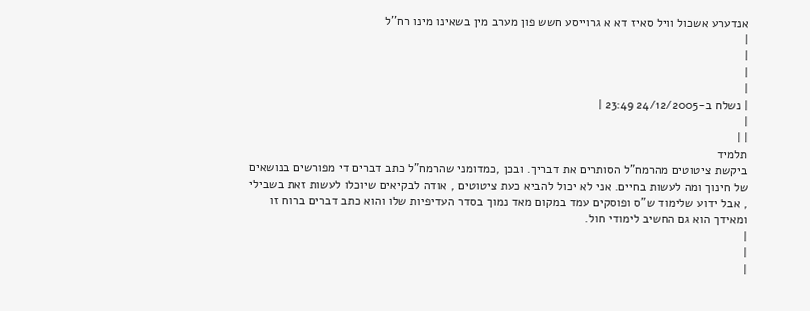אנדערע אשכול וויל סאיז דא א גרוייסע חשש פון מערב מין בשאינו מינו רח''ל
|
|
|
|
| נשלח ב-24/12/2005 23:49 |
|
| |
תלמיד
ביקשת ציטוטים מהרמח"ל הסותרים את דבריך. ובכן ,כמדומני שהרמח"ל כתב דברים די מפורשים בנושאים של חינוך ומה לעשות בחיים. אני לא יכול להביא כעת ציטוטים , אודה לבקיאים שיוכלו לעשות זאת בשבילי , אבל ידוע שלימוד ש"ס ופוסקים עמד במקום מאד נמוך בסדר העדיפיות שלו והוא כתב דברים ברוח זו ומאידך הוא גם החשיב לימודי חול.
|
|
|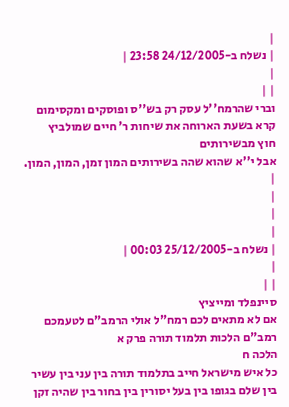|
| נשלח ב-24/12/2005 23:58 |
|
| |
וברי שהרמח''ל עסק רק בש''ס ופוסקים ומקסימום קרא בשעת הארוחה את שיחות ר' חיים שמולביץ
חוץ מבשירותים
אבל י''א שהוא שהה בשירותים המון זמן, המון, המון.
|
|
|
|
| נשלח ב-25/12/2005 00:03 |
|
| |
סיינפלד ומייציץ
אם לא מתאים לכם רמח"ל אולי הרמב"ם לטעמכם
רמב"ם הלכות תלמוד תורה פרק א
הלכה ח
כל איש מישראל חייב בתלמוד תורה בין עני בין עשיר בין שלם בגופו בין בעל יסורין בין בחור בין שהיה זקן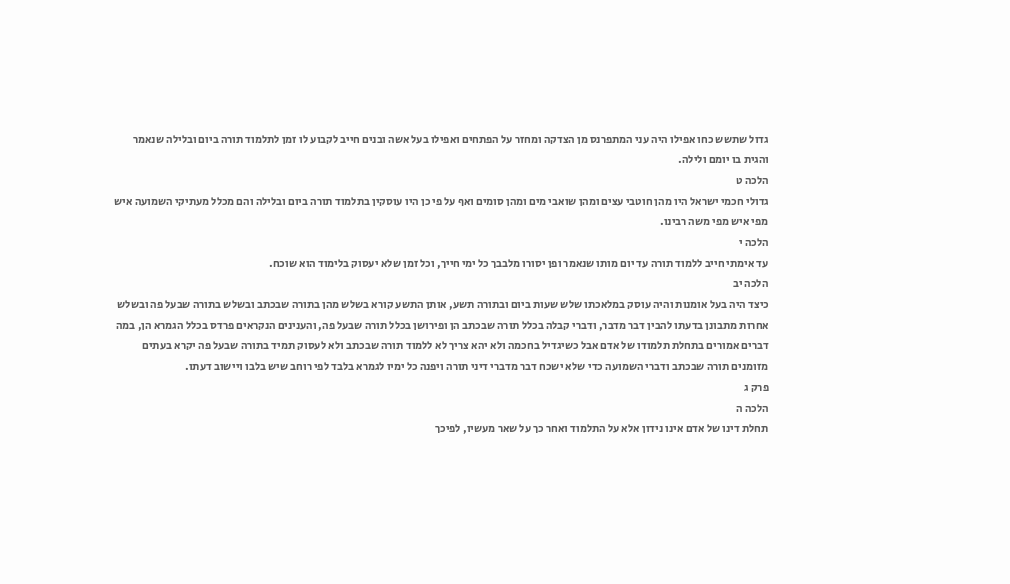גדול שתשש כחו אפילו היה עני המתפרנס מן הצדקה ומחזר על הפתחים ואפילו בעל אשה ובנים חייב לקבוע לו זמן לתלמוד תורה ביום ובלילה שנאמר והגית בו יומם ולילה.
הלכה ט
גדולי חכמי ישראל היו מהן חוטבי עצים ומהן שואבי מים ומהן סומים ואף על פי כן היו עוסקין בתלמוד תורה ביום ובלילה והם מכלל מעתיקי השמועה איש מפי איש מפי משה רבינו.
הלכה י
עד אימתי חייב ללמוד תורה עד יום מותו שנאמר ופן יסורו מלבבך כל ימי חייך, וכל זמן שלא יעסוק בלימוד הוא שוכח.
הלכה יב
כיצד היה בעל אומנות והיה עוסק במלאכתו שלש שעות ביום ובתורה תשע, אותן התשע קורא בשלש מהן בתורה שבכתב ובשלש בתורה שבעל פה ובשלש אחרות מתבונן בדעתו להבין דבר מדבר, ודברי קבלה בכלל תורה שבכתב הן ופירושן בכלל תורה שבעל פה, והענינים הנקראים פרדס בכלל הגמרא הן, במה דברים אמורים בתחלת תלמודו של אדם אבל כשיגדיל בחכמה ולא יהא צריך לא ללמוד תורה שבכתב ולא לעסוק תמיד בתורה שבעל פה יקרא בעתים מזומנים תורה שבכתב ודברי השמועה כדי שלא ישכח דבר מדברי דיני תורה ויפנה כל ימיו לגמרא בלבד לפי רוחב שיש בלבו ויישוב דעתו.
פרק ג
הלכה ה
תחלת דינו של אדם אינו נידון אלא על התלמוד ואחר כך על שאר מעשיו, לפיכך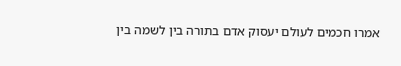אמרו חכמים לעולם יעסוק אדם בתורה בין לשמה בין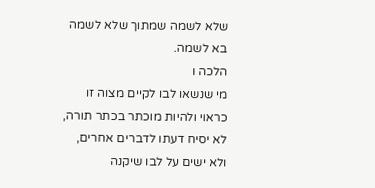שלא לשמה שמתוך שלא לשמה בא לשמה.
הלכה ו
מי שנשאו לבו לקיים מצוה זו כראוי ולהיות מוכתר בכתר תורה, לא יסיח דעתו לדברים אחרים, ולא ישים על לבו שיקנה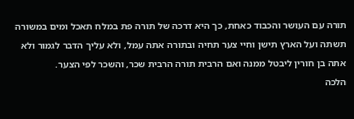תורה עם העושר והכבוד כאחת, כך היא דרכה של תורה פת במלח תאכל ומים במשורה תשתה ועל הארץ תישן וחיי צער תחיה ובתורה אתה עמל, ולא עליך הדבר לגמור ולא אתה בן חורין ליבטל ממנה ואם הרבית תורה הרבית שכר, והשכר לפי הצער.
הלכה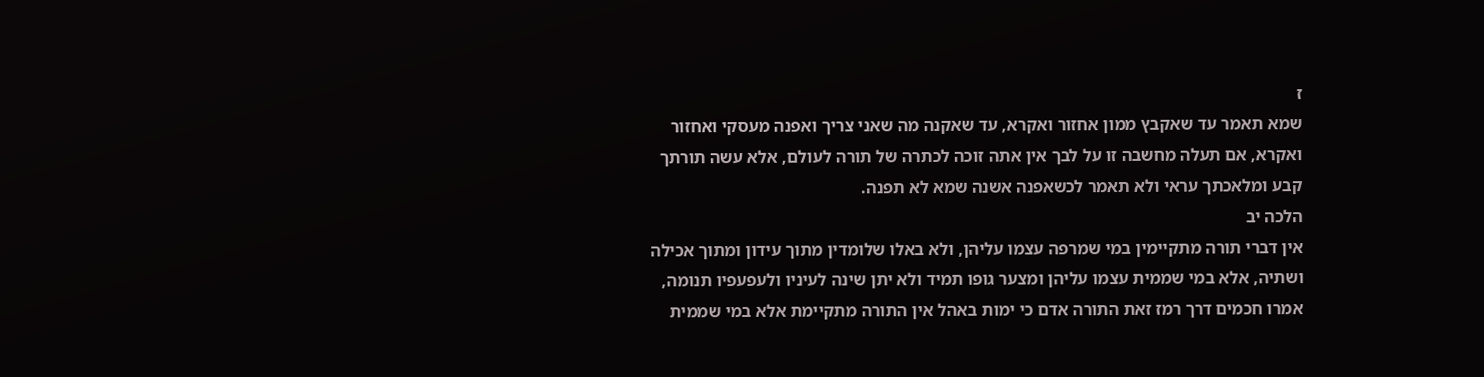ז
שמא תאמר עד שאקבץ ממון אחזור ואקרא, עד שאקנה מה שאני צריך ואפנה מעסקי ואחזור ואקרא, אם תעלה מחשבה זו על לבך אין אתה זוכה לכתרה של תורה לעולם, אלא עשה תורתך קבע ומלאכתך עראי ולא תאמר לכשאפנה אשנה שמא לא תפנה.
הלכה יב
אין דברי תורה מתקיימין במי שמרפה עצמו עליהן, ולא באלו שלומדין מתוך עידון ומתוך אכילה ושתיה, אלא במי שממית עצמו עליהן ומצער גופו תמיד ולא יתן שינה לעיניו ולעפעפיו תנומה, אמרו חכמים דרך רמז זאת התורה אדם כי ימות באהל אין התורה מתקיימת אלא במי שממית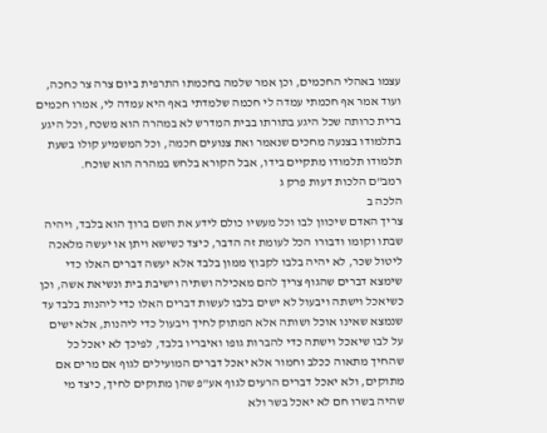עצמו באהלי החכמים, וכן אמר שלמה בחכמתו התרפית ביום צרה צר כחכה, ועוד אמר אף חכמתי עמדה לי חכמה שלמדתי באף היא עמדה לי, אמרו חכמים ברית כרותה שכל היגע בתורתו בבית המדרש לא במהרה הוא משכח, וכל היגע בתלמודו בצנעה מחכים שנאמר ואת צנועים חכמה, וכל המשמיע קולו בשעת תלמודו תלמודו מתקיים בידו, אבל הקורא בלחש במהרה הוא שוכח.
רמב"ם הלכות דעות פרק ג
הלכה ב
צריך האדם שיכוון לבו וכל מעשיו כולם לידע את השם ברוך הוא בלבד, ויהיה שבתו וקומו ודבורו הכל לעומת זה הדבר, כיצד כשישא ויתן או יעשה מלאכה ליטול שכר, לא יהיה בלבו לקבוץ ממון בלבד אלא יעשה דברים האלו כדי שימצא דברים שהגוף צריך להם מאכילה ושתיה וישיבת בית ונשיאת אשה, וכן כשיאכל וישתה ויבעול לא ישים בלבו לעשות דברים האלו כדי ליהנות בלבד עד שנמצא שאינו אוכל ושותה אלא המתוק לחיך ויבעול כדי ליהנות, אלא ישים על לבו שיאכל וישתה כדי להברות גופו ואיבריו בלבד, לפיכך לא יאכל כל שהחיך מתאוה ככלב וחמור אלא יאכל דברים המועילים לגוף אם מרים אם מתוקים, ולא יאכל דברים הרעים לגוף אע"פ שהן מתוקים לחיך, כיצד מי שהיה בשרו חם לא יאכל בשר ולא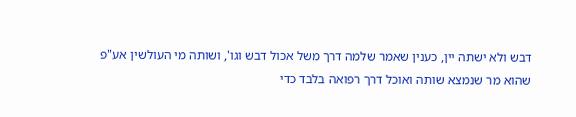דבש ולא ישתה יין, כענין שאמר שלמה דרך משל אכול דבש וגו', ושותה מי העולשין אע"פ שהוא מר שנמצא שותה ואוכל דרך רפואה בלבד כדי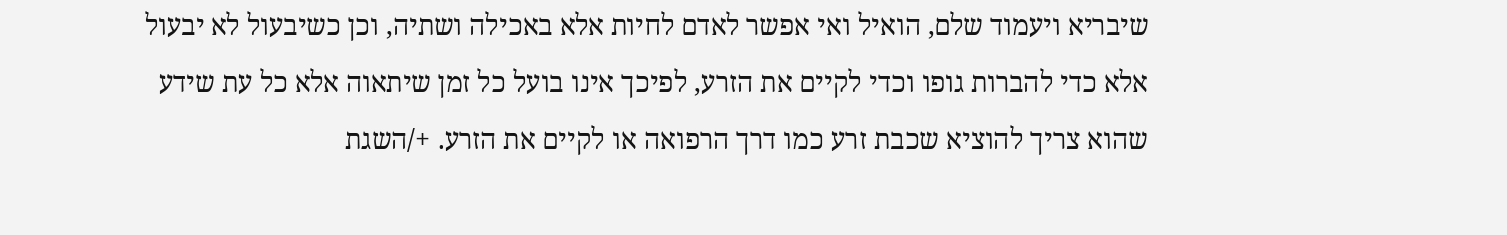שיבריא ויעמוד שלם, הואיל ואי אפשר לאדם לחיות אלא באכילה ושתיה, וכן כשיבעול לא יבעול אלא כדי להברות גופו וכדי לקיים את הזרע, לפיכך אינו בועל כל זמן שיתאוה אלא כל עת שידע שהוא צריך להוציא שכבת זרע כמו דרך הרפואה או לקיים את הזרע. +/השגת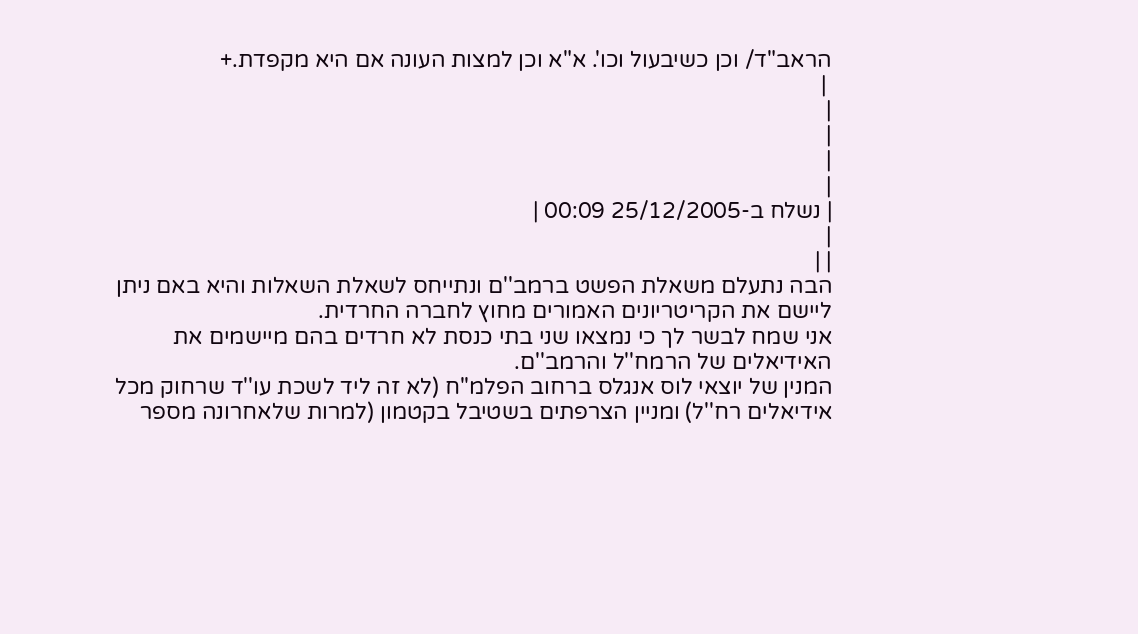הראב"ד/ וכן כשיבעול וכו'. א"א וכן למצות העונה אם היא מקפדת.+
 |
|
|
|
|
| נשלח ב-25/12/2005 00:09 |
|
| |
הבה נתעלם משאלת הפשט ברמב''ם ונתייחס לשאלת השאלות והיא באם ניתן ליישם את הקריטריונים האמורים מחוץ לחברה החרדית.
אני שמח לבשר לך כי נמצאו שני בתי כנסת לא חרדים בהם מיישמים את האידיאלים של הרמח''ל והרמב''ם.
המנין של יוצאי לוס אנגלס ברחוב הפלמ''ח (לא זה ליד לשכת עו''ד שרחוק מכל אידיאלים רח''ל) ומניין הצרפתים בשטיבל בקטמון (למרות שלאחרונה מספר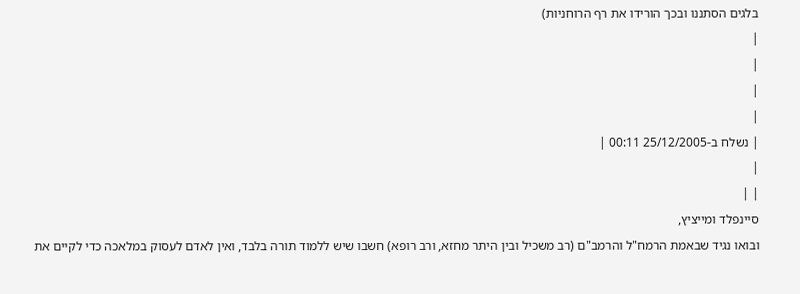בלגים הסתננו ובכך הורידו את רף הרוחניות)
|
|
|
|
| נשלח ב-25/12/2005 00:11 |
|
| |
סיינפלד ומייציץ,
ובואו נגיד שבאמת הרמח"ל והרמב"ם (רב משכיל ובין היתר מחזא, ורב רופא) חשבו שיש ללמוד תורה בלבד, ואין לאדם לעסוק במלאכה כדי לקיים את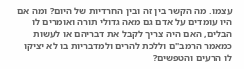עצמו. מה הקשר בין זה ובין החרדיות של היום? ומה אם היו עומדים על אדם גם מאה גדולי תורה ואומרים לו הבלים, האם היה צריך לקבל את דבריהם או לעשות כמאמר הרמב"ם וללכת להרים ולמדבריות בו לא יציקו לו הרעים והטפשים?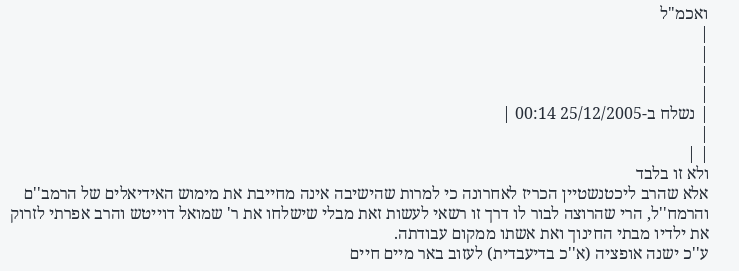ואכמ"ל
|
|
|
|
| נשלח ב-25/12/2005 00:14 |
|
| |
ולא זו בלבד
אלא שהרב ליכטנשטיין הכריז לאחרונה כי למרות שהישיבה אינה מחייבת את מימוש האידיאלים של הרמב''ם והרמח''ל, הרי שהרוצה לבור לו דרך זו רשאי לעשות זאת מבלי שישלחו את ר' שמואל דוייטש והרב אפרתי לזרוק את ילדיו מבתי החינוך ואת אשתו ממקום עבודתה.
ע''כ ישנה אופציה (א''כ בדיעבדית) לעזוב באר מיים חיים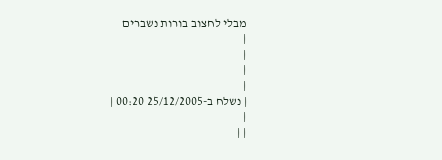מבלי לחצוב בורות נשברים
|
|
|
|
| נשלח ב-25/12/2005 00:20 |
|
| |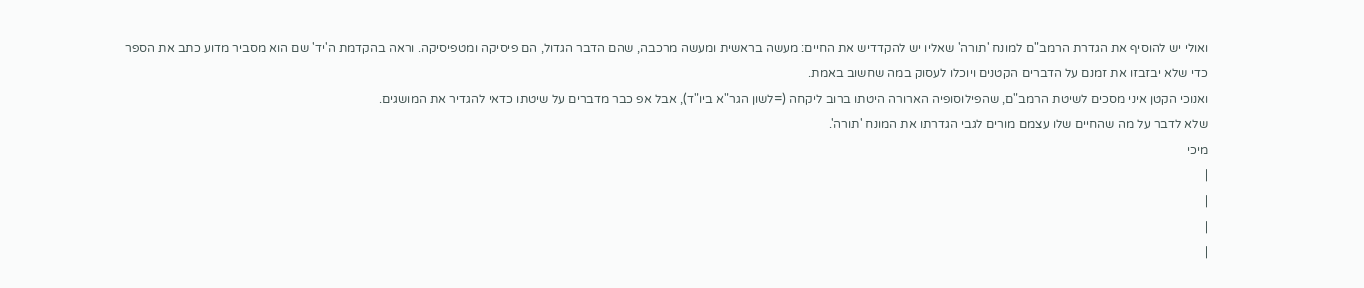ואולי יש להוסיף את הגדרת הרמב"ם למונח 'תורה' שאליו יש להקדדיש את החיים: מעשה בראשית ומעשה מרכבה, שהם הדבר הגדול, הם פיסיקה ומטפיסיקה. וראה בהקדמת ה'יד' שם הוא מסביר מדוע כתב את הספר כדי שלא יבזבזו את זמנם על הדברים הקטנים ויוכלו לעסוק במה שחשוב באמת.
ואנוכי הקטן איני מסכים לשיטת הרמב"ם, שהפילוסופיה הארורה היטתו ברוב ליקחה (=לשון הגר"א ביו"ד), אבל אפ כבר מדברים על שיטתו כדאי להגדיר את המושגים.
שלא לדבר על מה שהחיים שלו עצמם מורים לגבי הגדרתו את המונח 'תורה'.
מיכי
|
|
|
|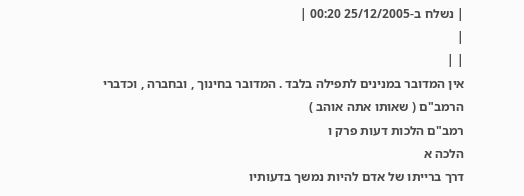| נשלח ב-25/12/2005 00:20 |
|
| |
אין המדובר במנינים לתפילה בלבד . המדובר בחינוך , ובחברה , וכדברי הרמב"ם ( שאותו אתה אוהב )
רמב"ם הלכות דעות פרק ו
הלכה א
דרך ברייתו של אדם להיות נמשך בדעותיו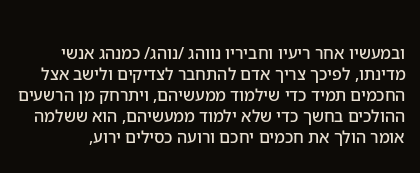ובמעשיו אחר ריעיו וחביריו נווהג /נוהג/ כמנהג אנשי מדינתו, לפיכך צריך אדם להתחבר לצדיקים ולישב אצל החכמים תמיד כדי שילמוד ממעשיהם, ויתרחק מן הרשעים ההולכים בחשך כדי שלא ילמוד ממעשיהם, הוא ששלמה אומר הולך את חכמים יחכם ורועה כסילים ירוע,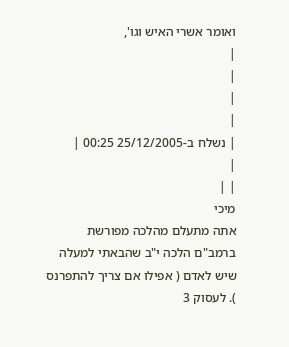ואומר אשרי האיש וגו',
|
|
|
|
| נשלח ב-25/12/2005 00:25 |
|
| |
מיכי
אתה מתעלם מהלכה מפורשת ברמב"ם הלכה י"ב שהבאתי למעלה שיש לאדם ( אפילו אם צריך להתפרנס ). לעסוק 3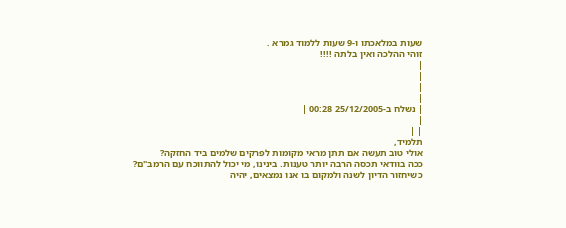שעות במלאכתו ו-9 שעות ללמוד גמרא .
זוהי ההלכה ואין בלתה !!!!
|
|
|
|
| נשלח ב-25/12/2005 00:28 |
|
| |
תלמיד,
אולי טוב תעשה אם תתן מראי מקומות לפרקים שלמים ביד החזקה?
ככה בוודאי תכסה הרבה יותר טענות. בינינו, מי יכול להתווכח עם הרמב"ם?
כשיחזור הדיון לשנה ולמקום בו אנו נמצאים, יהיה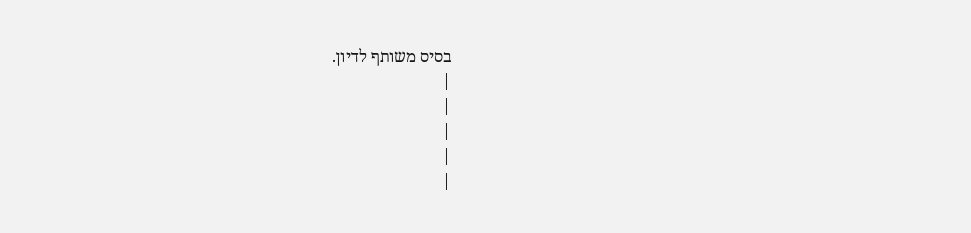בסיס משותף לדיון.
|
|
|
|
|